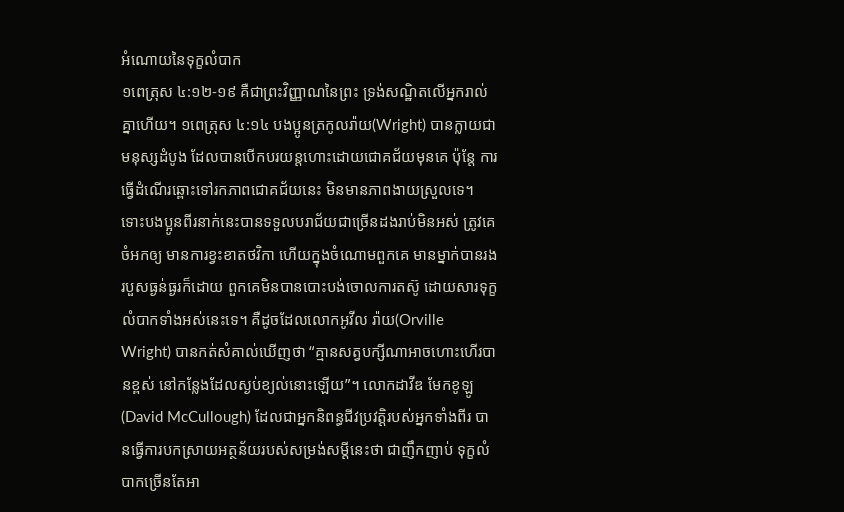អំណោយនៃទុក្ខលំបាក
១ពេត្រុស ៤:១២-១៩ គឺជាព្រះវិញ្ញាណនៃព្រះ ទ្រង់សណ្ឋិតលើអ្នករាល់គ្នាហើយ។ ១ពេត្រុស ៤:១៤ បងប្អូនត្រកូលរ៉ាយ(Wright) បានក្លាយជាមនុស្សដំបូង ដែលបានបើកបរយន្តហោះដោយជោគជ័យមុនគេ ប៉ុន្តែ ការធ្វើដំណើរឆ្ពោះទៅរកភាពជោគជ័យនេះ មិនមានភាពងាយស្រួលទេ។ ទោះបងប្អូនពីរនាក់នេះបានទទួលបរាជ័យជាច្រើនដងរាប់មិនអស់ ត្រូវគេចំអកឲ្យ មានការខ្វះខាតថវិកា ហើយក្នុងចំណោមពួកគេ មានម្នាក់បានរងរបួសធ្ងន់ធ្ងរក៏ដោយ ពួកគេមិនបានបោះបង់ចោលការតស៊ូ ដោយសារទុក្ខលំបាកទាំងអស់នេះទេ។ គឺដូចដែលលោកអូវីល រ៉ាយ(Orville Wright) បានកត់សំគាល់ឃើញថា “គ្មានសត្វបក្សីណាអាចហោះហើរបានខ្ពស់ នៅកន្លែងដែលស្ងប់ខ្យល់នោះឡើយ”។ លោកដាវីឌ មែកខូឡូ(David McCullough) ដែលជាអ្នកនិពន្ធជីវប្រវត្តិរបស់អ្នកទាំងពីរ បានធ្វើការបកស្រាយអត្ថន័យរបស់សម្រង់សម្តីនេះថា ជាញឹកញាប់ ទុក្ខលំបាកច្រើនតែអា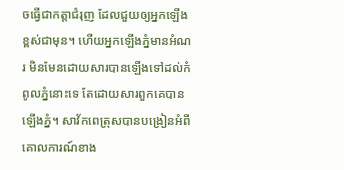ចធ្វើជាកត្តាជំរុញ ដែលជួយឲ្យអ្នកឡើងខ្ពស់ជាមុន។ ហើយអ្នកឡើងភ្នំមានអំណរ មិនមែនដោយសារបានឡើងទៅដល់កំពូលភ្នំនោះទេ តែដោយសារពួកគេបានឡើងភ្នំ។ សាវ័កពេត្រុសបានបង្រៀនអំពីគោលការណ៍ខាង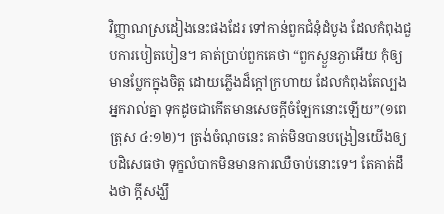វិញ្ញាណស្រដៀងនេះផងដែរ ទៅកាន់ពួកជំនុំដំបូង ដែលកំពុងជួបការបៀតបៀន។ គាត់ប្រាប់ពួកគេថា “ពួកស្ងួនភ្ងាអើយ កុំឲ្យមានប្លែកក្នុងចិត្ត ដោយភ្លើងដ៏ក្តៅក្រហាយ ដែលកំពុងតែល្បងអ្នករាល់គ្នា ទុកដូចជាកើតមានសេចក្តីចំឡែកនោះឡើយ”(១ពេត្រុស ៤:១២)។ ត្រង់ចំណុចនេះ គាត់មិនបានបង្រៀនយើងឲ្យបដិសេធថា ទុក្ខលំបាកមិនមានការឈឺចាប់នោះទេ។ តែគាត់ដឹងថា ក្តីសង្ឃឹ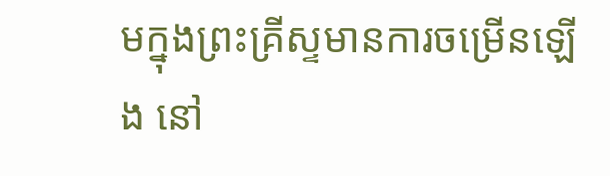មក្នុងព្រះគ្រីស្ទមានការចម្រើនឡើង នៅ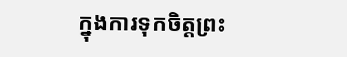ក្នុងការទុកចិត្តព្រះ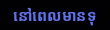នៅពេលមានទុ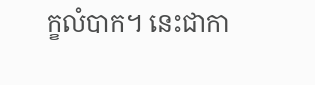ក្ខលំបាក។ នេះជាកា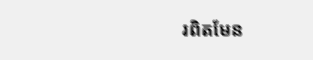រពិតមែន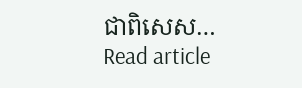ជាពិសេស…
Read article